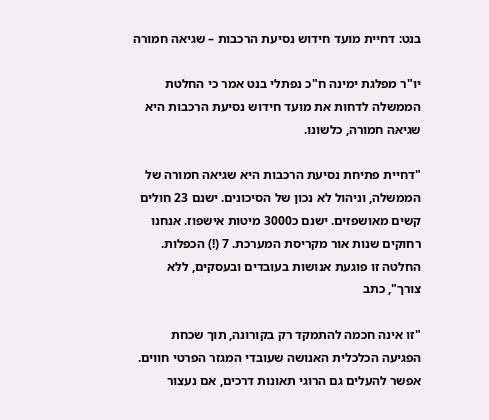בנט: דחיית מועד חידוש נסיעת הרכבות – שגיאה חמורה

יו"ר מפלגת ימינה ח"כ נפתלי בנט אמר כי החלטת הממשלה לדחות את מועד חידוש נסיעת הרכבות היא שגיאה חמורה, כלשונו.

"דחיית פתיחת נסיעת הרכבות היא שגיאה חמורה של הממשלה, וניהול לא נכון של הסיכונים. ישנם 23 חולים קשים מאושפזים. ישנם כ3000 מיטות אישפוז. אנחנו רחוקים שנות אור מקריסת המערכת. 7 (!) הכפלות. החלטה זו פוגעת אנושות בעובדים ובעסקים, ללא צורך", כתב

"זו אינה חכמה להתמקד רק בקורונה, תוך שכחת הפגיעה הכלכלית האנושה שעובדי המגזר הפרטי חווים. אפשר להעלים גם הרוגי תאונות דרכים, אם נעצור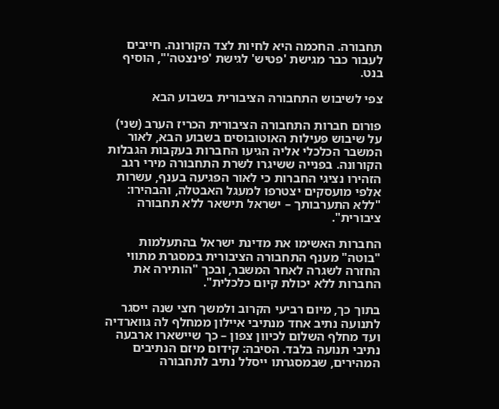תחבורה. החכמה היא לחיות לצד הקורונה. חייבים לעבור כבר מגישת 'פטיש' לגישת 'פינצטה'", הוסיף בנט.

צפי לשיבוש התחבורה הציבורית בשבוע הבא

פורום חברות התחבורה הציבורית הכריז הערב (שני) על שיבוש פעילות האוטובוסים בשבוע הבא, לאור המשבר הכלכלי אליה הגיעו החברות בעקבות הגבלות הקורונה. בפנייה ששיגרו לשרת התחבורה מירי רגב הזהירו נציגי החברות כי לאור הפגיעה בענף, עשרות אלפי מועסקים יצטרפו למעגל האבטלה, והבהירו: "ללא התערבותך – ישראל תישאר ללא תחבורה ציבורית".

החברות האשימו את מדינת ישראל בהתעלמות "בוטה" מענף התחבורה הציבורית במסגרת מתווי החזרה לשגרה לאחר המשבר, ובכך "הותירה את החברות ללא יכולת קיום כלכלית".

בתוך כך, מיום רביעי הקרוב ולמשך חצי שנה ייסגר לתנועה נתיב אחד מנתיבי איילון ממחלף לה גווארדיה ועד מחלף השלום לכיוון צפון – כך שיישארו ארבעה נתיבי תנועה בלבד. הסיבה: קידום מיזם הנתיבים המהירים, שבמסגרתו ייסלל נתיב לתחבורה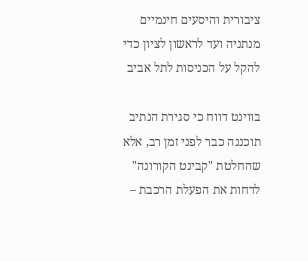ציבורית והיסעים חינמיים מנתניה ועד לראשון לציון כדי להקל על הכניסות לתל אביב

בווינט דווח כי סגירת הנתיב תוכננה כבר לפני זמן רב, אלא שהחלטת "קבינט הקורונה" לדחות את הפעלת הרכבת –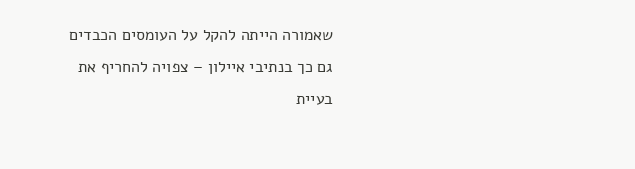שאמורה הייתה להקל על העומסים הכבדים גם כך בנתיבי איילון – צפויה להחריף את בעיית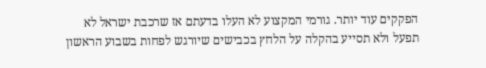הפקקים עוד יותר. גורמי המקצוע לא העלו בדעתם אז שרכבת ישראל לא תפעל ולא תסייע בהקלה על הלחץ בכבישים שיורגש לפחות בשבוע הראשון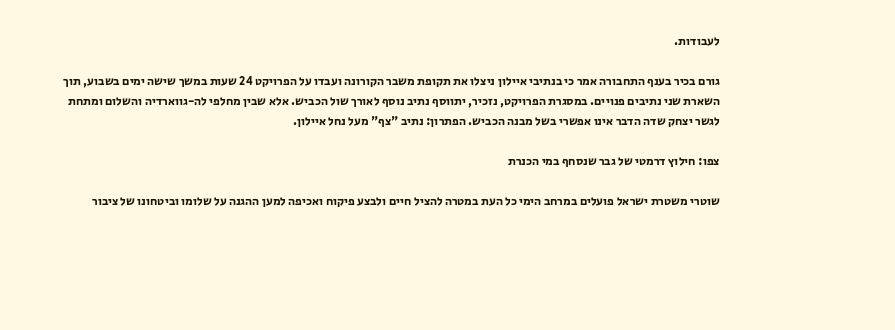לעבודות.

גורם בכיר בענף התחבורה אמר כי בנתיבי איילון ניצלו את תקופת משבר הקורונה ועבדו על הפרויקט 24 שעות במשך שישה ימים בשבוע, תוך השארת שני נתיבים פנויים. במסגרת הפרויקט, נזכיר, יתווסף נתיב נוסף לאורך שול הכביש. אלא שבין מחלפי לה-גווארדיה והשלום ומתחת לגשר יצחק שדה הדבר אינו אפשרי בשל מבנה הכביש. הפתרון: נתיב "צף" מעל נחל איילון.

צפו: חילוץ דרמטי של גבר שנסחף במי הכנרת

שוטרי משטרת ישראל פועלים במרחב הימי כל העת במטרה להציל חיים ולבצע פיקוח ואכיפה למען ההגנה על שלומו וביטחונו של ציבור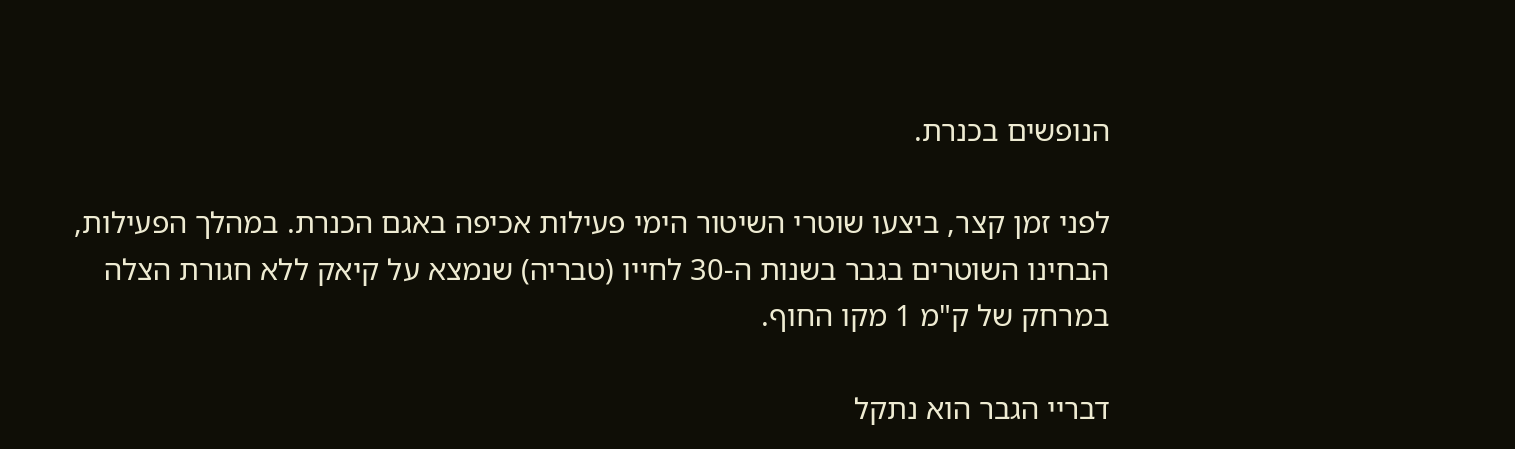הנופשים בכנרת.

לפני זמן קצר, ביצעו שוטרי השיטור הימי פעילות אכיפה באגם הכנרת. במהלך הפעילות, הבחינו השוטרים בגבר בשנות ה-30 לחייו (טבריה) שנמצא על קיאק ללא חגורת הצלה במרחק של ק"מ 1 מקו החוף.

דבריי הגבר הוא נתקל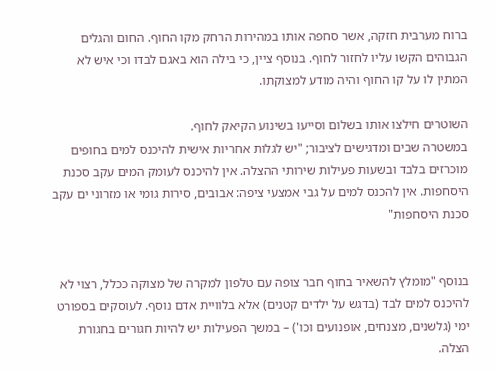ברוח מערבית חזקה, אשר סחפה אותו במהירות הרחק מקו החוף. החום והגלים הגבוהים הקשו עליו לחזור לחוף. בנוסף ציין, כי בילה הוא באגם לבדו וכי איש לא המתין לו על קו החוף והיה מודע למצוקתו.

השוטרים חילצו אותו בשלום וסייעו בשינוע הקיאק לחוף.
במשטרה שבים ומדגישים לציבור; "יש לגלות אחריות אישית להיכנס למים בחופים מוכרזים בלבד ובשעות פעילות שירותי ההצלה. אין להיכנס לעומק המים עקב סכנת היסחפות. אין להכנס למים על גבי אמצעי ציפה: אבובים, סירות גומי או מזרוני ים עקב סכנת היסחפות"


בנוסף "מומלץ להשאיר בחוף חבר צופה עם טלפון למקרה של מצוקה ככלל, רצוי לא להיכנס למים לבד (בדגש על ילדים קטנים) אלא בלוויית אדם נוסף. לעוסקים בספורט ימי (גלשנים, מצנחים, אופנועים וכו') – במשך הפעילות יש להיות חגורים בחגורת הצלה.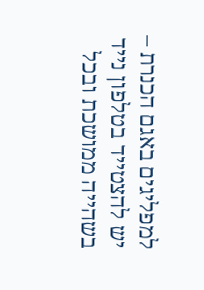למפליגים באגם הכנרת – יש להצטייד בטלפון נייד בשהייה ממושכת ובכל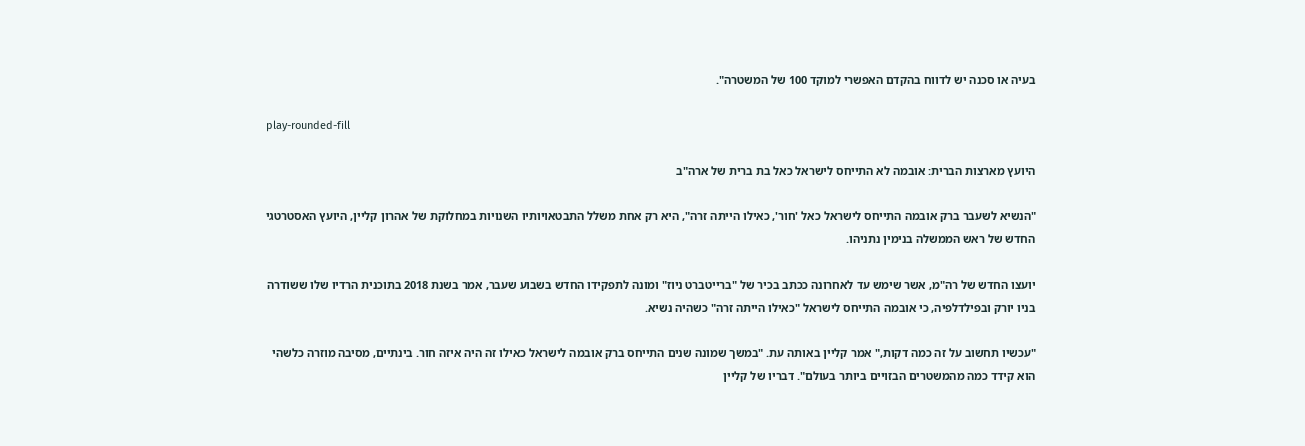בעיה או סכנה יש לדווח בהקדם האפשרי למוקד 100 של המשטרה".

play-rounded-fill

היועץ מארצות הברית: אובמה לא התייחס לישראל כאל בת ברית של ארה"ב

"הנשיא לשעבר ברק אובמה התייחס לישראל כאל 'חור', כאילו הייתה זרה", היא רק אחת משלל התבטאויותיו השנויות במחלוקת של אהרון קליין, היועץ האסטרטגי החדש של ראש הממשלה בנימין נתניהו.

יועצו החדש של רה"מ, אשר שימש עד לאחרונה ככתב בכיר של "ברייטברט ניוז" ומונה לתפקידו החדש בשבוע שעבר, אמר בשנת 2018 בתוכנית הרדיו שלו ששודרה בניו יורק ובפילדלפיה, כי אובמה התייחס לישראל "כאילו הייתה זרה" כשהיה נשיא.

"עכשיו תחשוב על זה כמה דקות," אמר קליין באותה עת. "במשך שמונה שנים התייחס ברק אובמה לישראל כאילו זה היה איזה חור. בינתיים, מסיבה מוזרה כלשהי הוא קידד כמה מהמשטרים הבזויים ביותר בעולם". דבריו של קליין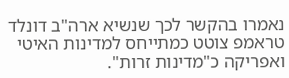נאמרו בהקשר לכך שנשיא ארה"ב דונלד טראמפ צוטט כמתייחס למדינות האיטי ואפריקה כ"מדינות זרות".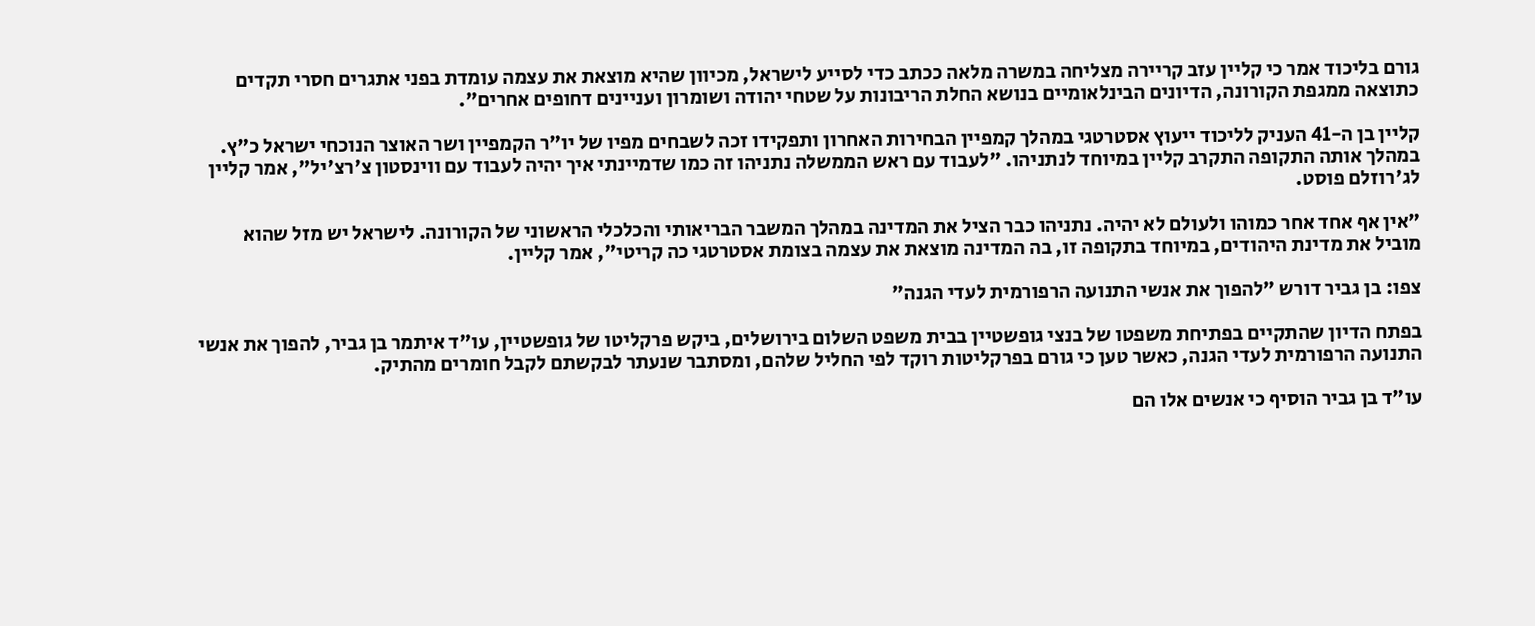גורם בליכוד אמר כי קליין עזב קריירה מצליחה במשרה מלאה ככתב כדי לסייע לישראל, מכיוון שהיא מוצאת את עצמה עומדת בפני אתגרים חסרי תקדים כתוצאה ממגפת הקורונה, הדיונים הבינלאומיים בנושא החלת הריבונות על שטחי יהודה ושומרון ועניינים דחופים אחרים".

קליין בן ה-41 העניק לליכוד ייעוץ אסטרטגי במהלך קמפיין הבחירות האחרון ותפקידו זכה לשבחים מפיו של יו"ר הקמפיין ושר האוצר הנוכחי ישראל כ"ץ. במהלך אותה התקופה התקרב קליין במיוחד לנתניהו. "לעבוד עם ראש הממשלה נתניהו זה כמו שדמיינתי איך יהיה לעבוד עם ווינסטון צ'רצ'יל", אמר קליין לג'רוזלם פוסט.

"אין אף אחד אחר כמוהו ולעולם לא יהיה. נתניהו כבר הציל את המדינה במהלך המשבר הבריאותי והכלכלי הראשוני של הקורונה. לישראל יש מזל שהוא מוביל את מדינת היהודים, במיוחד בתקופה זו, בה המדינה מוצאת את עצמה בצומת אסטרטגי כה קריטי", אמר קליין.

צפו: בן גביר דורש "להפוך את אנשי התנועה הרפורמית לעדי הגנה"

בפתח הדיון שהתקיים בפתיחת משפטו של בנצי גופשטיין בבית משפט השלום בירושלים, ביקש פרקליטו של גופשטיין, עו"ד איתמר בן גביר, להפוך את אנשי התנועה הרפורמית לעדי הגנה, כאשר טען כי גורם בפרקליטות רוקד לפי החליל שלהם, ומסתבר שנעתר לבקשתם לקבל חומרים מהתיק.

עו"ד בן גביר הוסיף כי אנשים אלו הם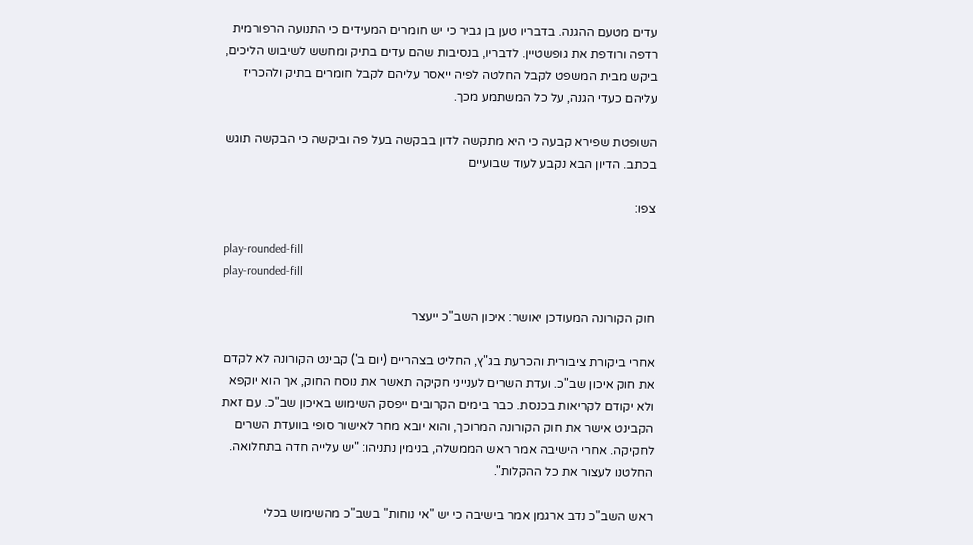עדים מטעם ההגנה. בדבריו טען בן גביר כי יש חומרים המעידים כי התנועה הרפורמית רדפה ורודפת את גופשטיין. לדבריו, בנסיבות שהם עדים בתיק ומחשש לשיבוש הליכים, ביקש מבית המשפט לקבל החלטה לפיה ייאסר עליהם לקבל חומרים בתיק ולהכריז עליהם כעדי הגנה, על כל המשתמע מכך.

השופטת שפירא קבעה כי היא מתקשה לדון בבקשה בעל פה וביקשה כי הבקשה תוגש בכתב. הדיון הבא נקבע לעוד שבועיים

צפו:

play-rounded-fill
play-rounded-fill

חוק הקורונה המעודכן יאושר: איכון השב"כ ייעצר

אחרי ביקורת ציבורית והכרעת בג"ץ, החליט בצהריים (יום ב') קבינט הקורונה לא לקדם את חוק איכון שב"כ. ועדת השרים לענייני חקיקה תאשר את נוסח החוק, אך הוא יוקפא ולא יקודם לקריאות בכנסת. כבר בימים הקרובים ייפסק השימוש באיכון שב"כ. עם זאת הקבינט אישר את חוק הקורונה המרוכך, והוא יובא מחר לאישור סופי בוועדת השרים לחקיקה. אחרי הישיבה אמר ראש הממשלה, בנימין נתניהו: "יש עלייה חדה בתחלואה. החלטנו לעצור את כל ההקלות".

ראש השב"כ נדב ארגמן אמר בישיבה כי יש "אי נוחות" בשב"כ מהשימוש בכלי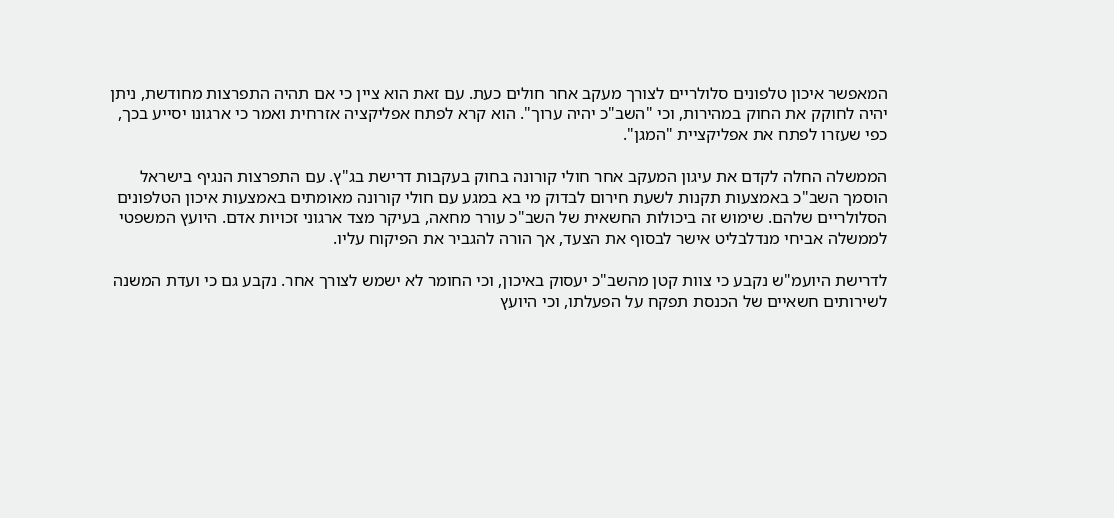המאפשר איכון טלפונים סלולריים לצורך מעקב אחר חולים כעת. עם זאת הוא ציין כי אם תהיה התפרצות מחודשת, ניתן יהיה לחוקק את החוק במהירות, וכי "השב"כ יהיה ערוך". הוא קרא לפתח אפליקציה אזרחית ואמר כי ארגונו יסייע בכך, כפי שעזרו לפתח את אפליקציית "המגן".

הממשלה החלה לקדם את עיגון המעקב אחר חולי קורונה בחוק בעקבות דרישת בג"ץ. עם התפרצות הנגיף בישראל הוסמך השב"כ באמצעות תקנות לשעת חירום לבדוק מי בא במגע עם חולי קורונה מאומתים באמצעות איכון הטלפונים הסלולריים שלהם. שימוש זה ביכולות החשאית של השב"כ עורר מחאה, בעיקר מצד ארגוני זכויות אדם. היועץ המשפטי לממשלה אביחי מנדלבליט אישר לבסוף את הצעד, אך הורה להגביר את הפיקוח עליו.

לדרישת היועמ"ש נקבע כי צוות קטן מהשב"כ יעסוק באיכון, וכי החומר לא ישמש לצורך אחר. נקבע גם כי ועדת המשנה לשירותים חשאיים של הכנסת תפקח על הפעלתו, וכי היועץ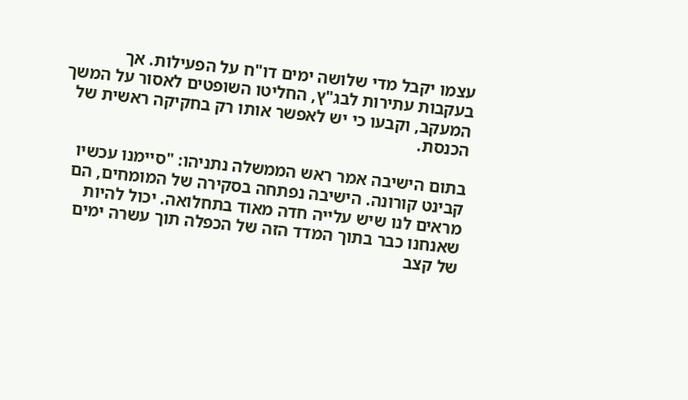עצמו יקבל מדי שלושה ימים דו"ח על הפעילות. אך בעקבות עתירות לבג"ץ, החליטו השופטים לאסור על המשך המעקב, וקבעו כי יש לאפשר אותו רק בחקיקה ראשית של הכנסת.

בתום הישיבה אמר ראש הממשלה נתניהו: "סיימנו עכשיו קבינט קורונה. הישיבה נפתחה בסקירה של המומחים, הם מראים לנו שיש עלייה חדה מאוד בתחלואה. יכול להיות שאנחנו כבר בתוך המדד הזה של הכפלה תוך עשרה ימים של קצב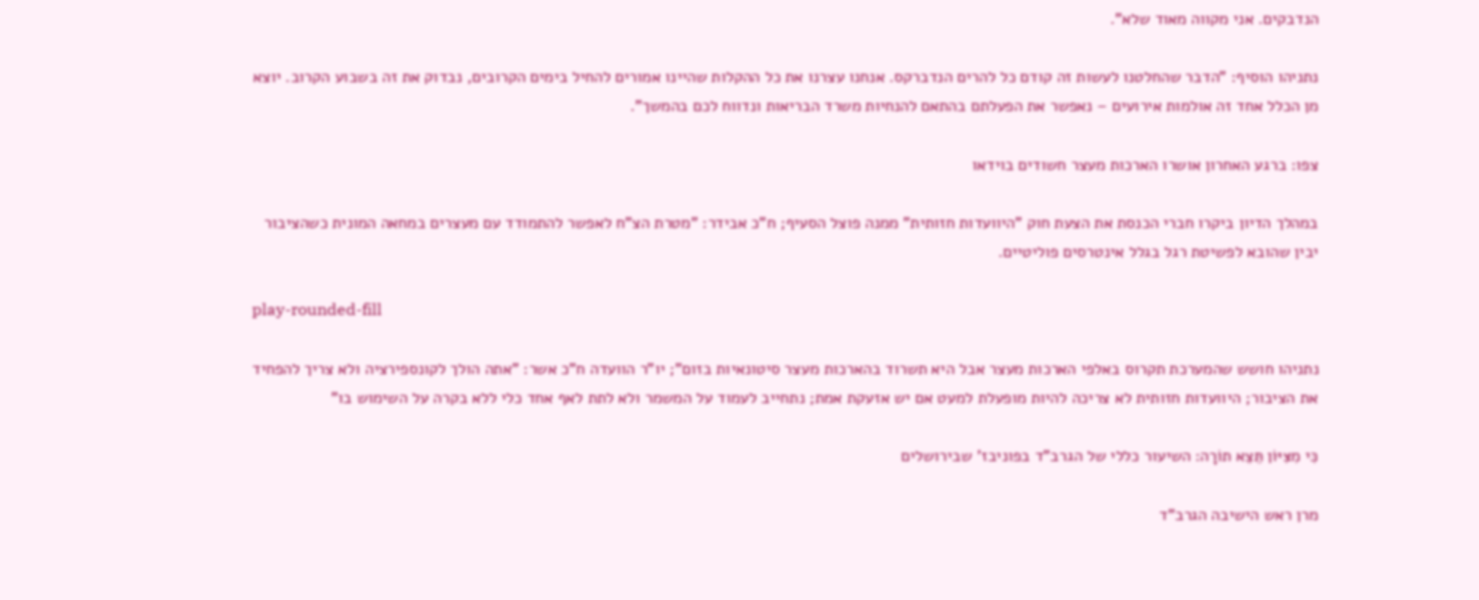הנדבקים. אני מקווה מאוד שלא".

נתניהו הוסיף: "הדבר שהחלטנו לעשות זה קודם כל להרים הנדברקס. אנחנו עצרנו את כל ההקלות שהיינו אמורים להחיל בימים הקרובים, נבדוק את זה בשבוע הקרוב. יוצא מן הכלל אחד זה אולמות אירועים – נאפשר את הפעלתם בהתאם להנחיות משרד הבריאות ונדווח לכם בהמשך".

צפו: ברגע האחרון אושרו הארכות מעצר חשודים בוידאו

במהלך הדיון ביקרו חברי הכנסת את הצעת חוק "היוועדות חזותית" ממנה פוצל הסעיף; ח"כ אבידר: "מטרת הצ"ח לאפשר להתמודד עם מעצרים במחאה המונית כשהציבור יבין שהובא לפשיטת רגל בגלל אינטרסים פוליטיים.

play-rounded-fill

נתניהו חושש שהמערכת תקרוס באלפי הארכות מעצר אבל היא תשרוד בהארכות מעצר סיטונאיות בזום"; יו"ר הוועדה ח"כ אשר: "אתה הולך לקונספירציה ולא צריך להפחיד את הציבור; היוועדות חזותית לא צריכה להיות מופעלת למעט אם יש אזעקת אמת; נתחייב לעמוד על המשמר ולא לתת לאף אחד כלי ללא בקרה על השימוש בו"

כִּי מִצִּיּוֹן תֵּצֵא תוֹרָה: השיעור כללי של הגרב"ד בפוניבז' שבירושלים

מרן ראש הישיבה הגרב"ד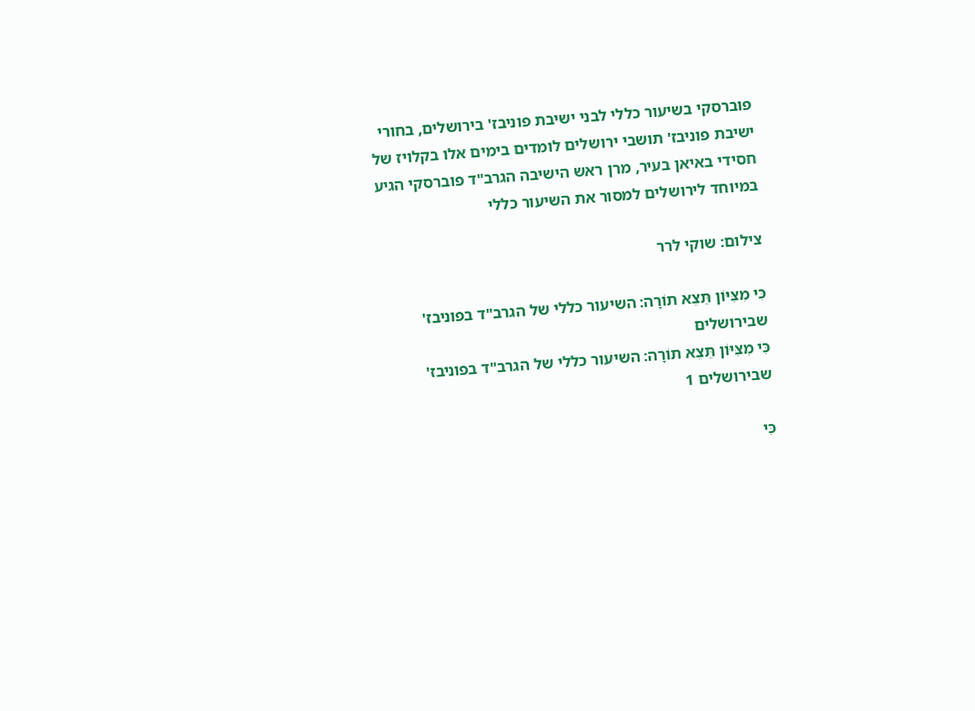פוברסקי בשיעור כללי לבני ישיבת פוניבז' בירושלים, בחורי ישיבת פוניבז' תושבי ירושלים לומדים בימים אלו בקלויז של חסידי באיאן בעיר, מרן ראש הישיבה הגרב"ד פוברסקי הגיע במיוחד לירושלים למסור את השיעור כללי

צילום: שוקי לרר

כִּי מִצִּיּוֹן תֵּצֵא תוֹרָה: השיעור כללי של הגרב"ד בפוניבז' שבירושלים
כִּי מִצִּיּוֹן תֵּצֵא תוֹרָה: השיעור כללי של הגרב"ד בפוניבז' שבירושלים 1

כִּי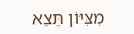מִצִּיּוֹן תֵּצֵא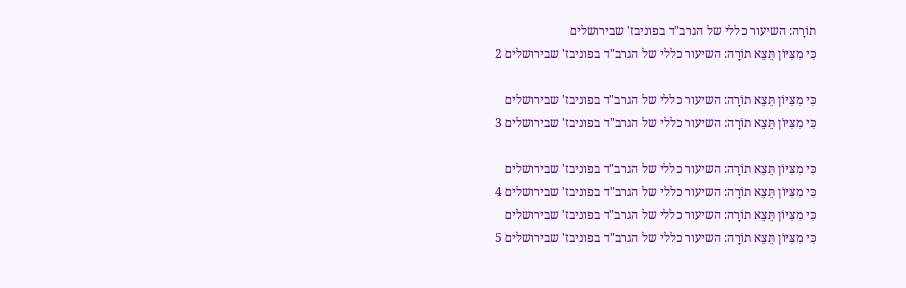תוֹרָה: השיעור כללי של הגרב"ד בפוניבז' שבירושלים
כִּי מִצִּיּוֹן תֵּצֵא תוֹרָה: השיעור כללי של הגרב"ד בפוניבז' שבירושלים 2

כִּי מִצִּיּוֹן תֵּצֵא תוֹרָה: השיעור כללי של הגרב"ד בפוניבז' שבירושלים
כִּי מִצִּיּוֹן תֵּצֵא תוֹרָה: השיעור כללי של הגרב"ד בפוניבז' שבירושלים 3

כִּי מִצִּיּוֹן תֵּצֵא תוֹרָה: השיעור כללי של הגרב"ד בפוניבז' שבירושלים
כִּי מִצִּיּוֹן תֵּצֵא תוֹרָה: השיעור כללי של הגרב"ד בפוניבז' שבירושלים 4
כִּי מִצִּיּוֹן תֵּצֵא תוֹרָה: השיעור כללי של הגרב"ד בפוניבז' שבירושלים
כִּי מִצִּיּוֹן תֵּצֵא תוֹרָה: השיעור כללי של הגרב"ד בפוניבז' שבירושלים 5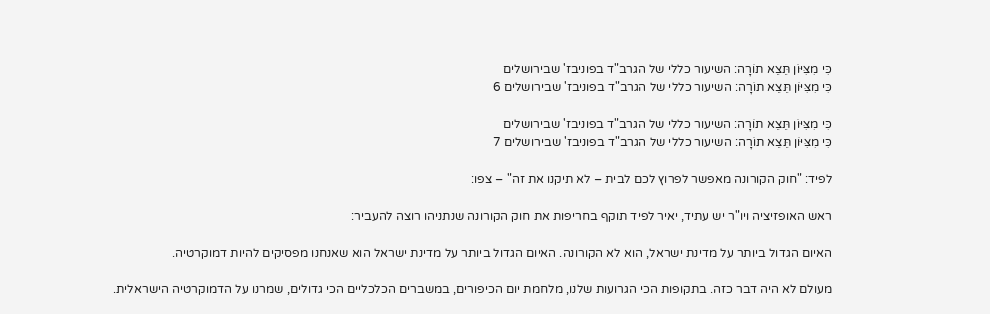כִּי מִצִּיּוֹן תֵּצֵא תוֹרָה: השיעור כללי של הגרב"ד בפוניבז' שבירושלים
כִּי מִצִּיּוֹן תֵּצֵא תוֹרָה: השיעור כללי של הגרב"ד בפוניבז' שבירושלים 6

כִּי מִצִּיּוֹן תֵּצֵא תוֹרָה: השיעור כללי של הגרב"ד בפוניבז' שבירושלים
כִּי מִצִּיּוֹן תֵּצֵא תוֹרָה: השיעור כללי של הגרב"ד בפוניבז' שבירושלים 7

לפיד: "חוק הקורונה מאפשר לפרוץ לכם לבית – לא תיקנו את זה" – צפו:

ראש האופזיציה ויו"ר יש עתיד, יאיר לפיד תוקף בחריפות את חוק הקורונה שנתניהו רוצה להעביר:

האיום הגדול ביותר על מדינת ישראל, הוא לא הקורונה. האיום הגדול ביותר על מדינת ישראל הוא שאנחנו מפסיקים להיות דמוקרטיה.

מעולם לא היה דבר כזה. בתקופות הכי הגרועות שלנו, מלחמת יום הכיפורים, במשברים הכלכליים הכי גדולים, שמרנו על הדמוקרטיה הישראלית.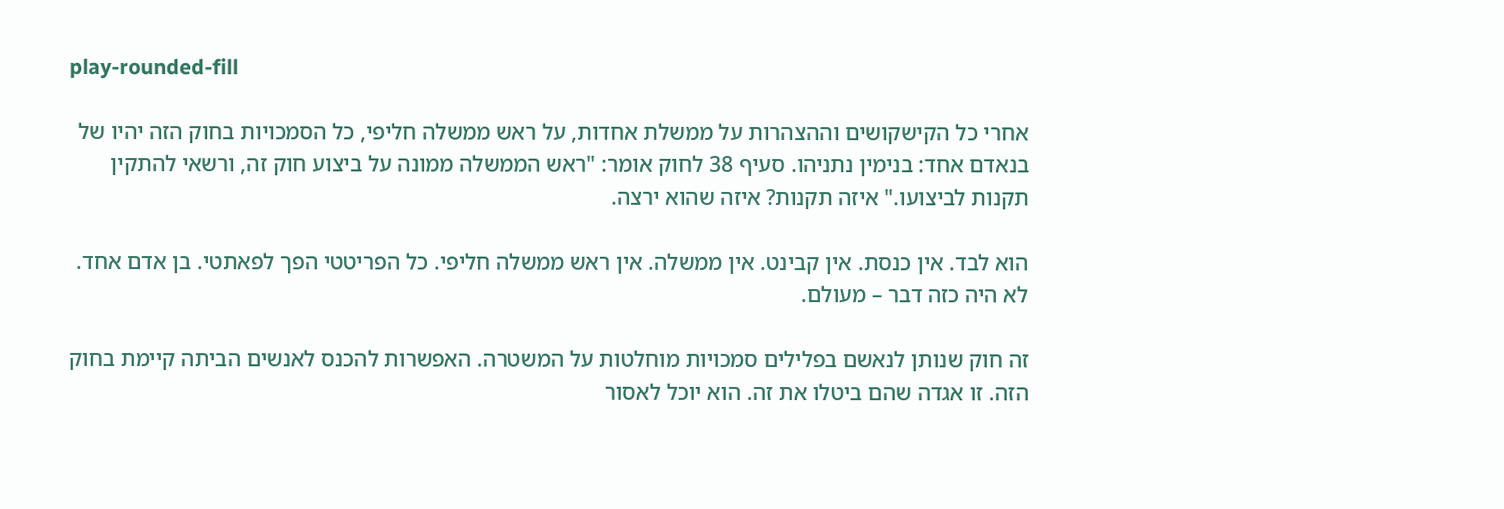play-rounded-fill

אחרי כל הקישקושים וההצהרות על ממשלת אחדות, על ראש ממשלה חליפי, כל הסמכויות בחוק הזה יהיו של בנאדם אחד: בנימין נתניהו. סעיף 38 לחוק אומר: "ראש הממשלה ממונה על ביצוע חוק זה, ורשאי להתקין תקנות לביצועו." איזה תקנות? איזה שהוא ירצה.

הוא לבד. אין כנסת. אין קבינט. אין ממשלה. אין ראש ממשלה חליפי. כל הפריטטי הפך לפאתטי. בן אדם אחד. לא היה כזה דבר – מעולם.

זה חוק שנותן לנאשם בפלילים סמכויות מוחלטות על המשטרה. האפשרות להכנס לאנשים הביתה קיימת בחוק הזה. זו אגדה שהם ביטלו את זה. הוא יוכל לאסור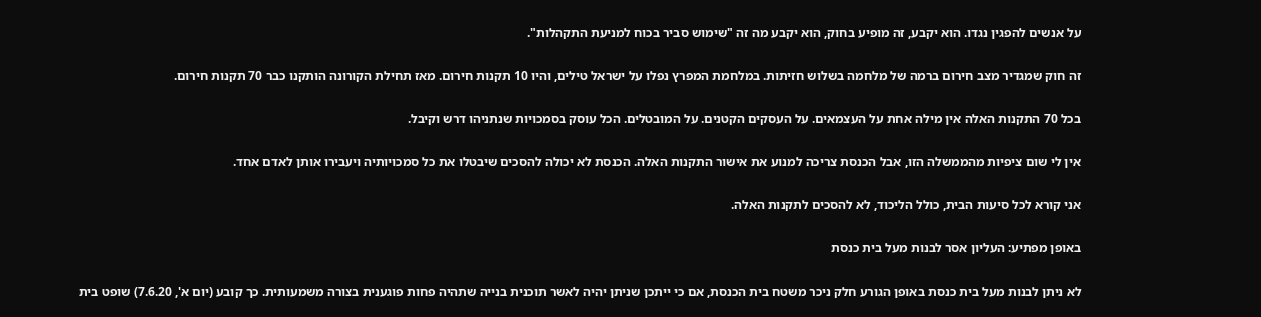על אנשים להפגין נגדו. הוא יקבע, זה מופיע בחוק, הוא יקבע מה זה "שימוש סביר בכוח למניעת התקהלות".

זה חוק שמגדיר מצב חירום ברמה של מלחמה בשלוש חזיתות. במלחמת המפרץ נפלו על ישראל טילים, והיו 10 תקנות חירום. מאז תחילת הקורונה הותקנו כבר 70 תקנות חירום.

בכל 70 התקנות האלה אין מילה אחת על העצמאים. על העסקים הקטנים. על המובטלים. הכל עוסק בסמכויות שנתניהו דרש וקיבל.

אין לי שום ציפיות מהממשלה הזו, אבל הכנסת צריכה למנוע את אישור התקנות האלה. הכנסת לא יכולה להסכים שיבטלו את כל סמכויותיה ויעבירו אותן לאדם אחד.

אני קורא לכל סיעות הבית, כולל הליכוד, לא להסכים לתקנות האלה.

באופן מפתיע: העליון אסר לבנות מעל בית כנסת

לא ניתן לבנות מעל בית כנסת באופן הגורע חלק ניכר משטח בית הכנסת, אם כי ייתכן שניתן יהיה לאשר תוכנית בנייה שתהיה פחות פוגענית בצורה משמעותית. כך קובע (יום א', 7.6.20) שופט בית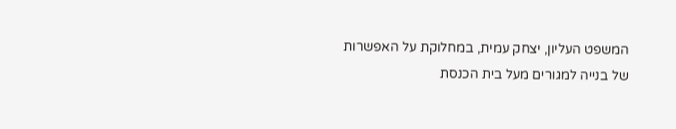המשפט העליון, יצחק עמית, במחלוקת על האפשרות של בנייה למגורים מעל בית הכנסת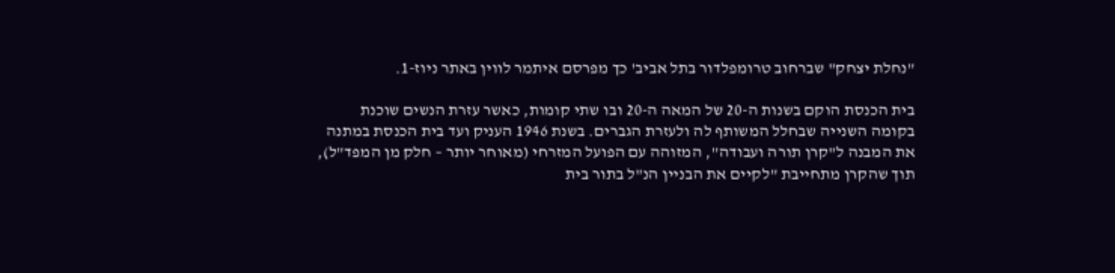"נחלת יצחק" שברחוב טרומפלדור בתל אביב' כך מפרסם איתמר לווין באתר ניוז-1.

בית הכנסת הוקם בשנות ה-20 של המאה ה-20 ובו שתי קומות, כאשר עזרת הנשים שוכנת בקומה השנייה שבחלל המשותף לה ולעזרת הגברים. בשנת 1946 העניק ועד בית הכנסת במתנה את המבנה ל"קרן תורה ועבודה", המזוהה עם הפועל המזרחי (מאוחר יותר – חלק מן המפד"ל), תוך שהקרן מתחייבת "לקיים את הבניין הנ"ל בתור בית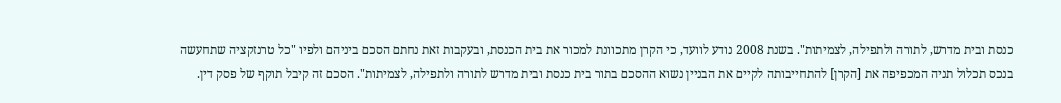כנסת ובית מדרש, לתורה ולתפילה, לצמיתות". בשנת 2008 נודע לוועד, כי הקרן מתכוונת למכור את בית הכנסת, ובעקבות זאת נחתם הסכם ביניהם ולפיו "כל טרנזקציה שתחעשה בנכס תכלול תניה המכפיפה את [הקרן] להתחייבותה לקיים את הבניין נשוא ההסכם בתור בית כנסת ובית מדרש לתורה ולתפילה, לצמיתות". הסכם זה קיבל תוקף של פסק דין.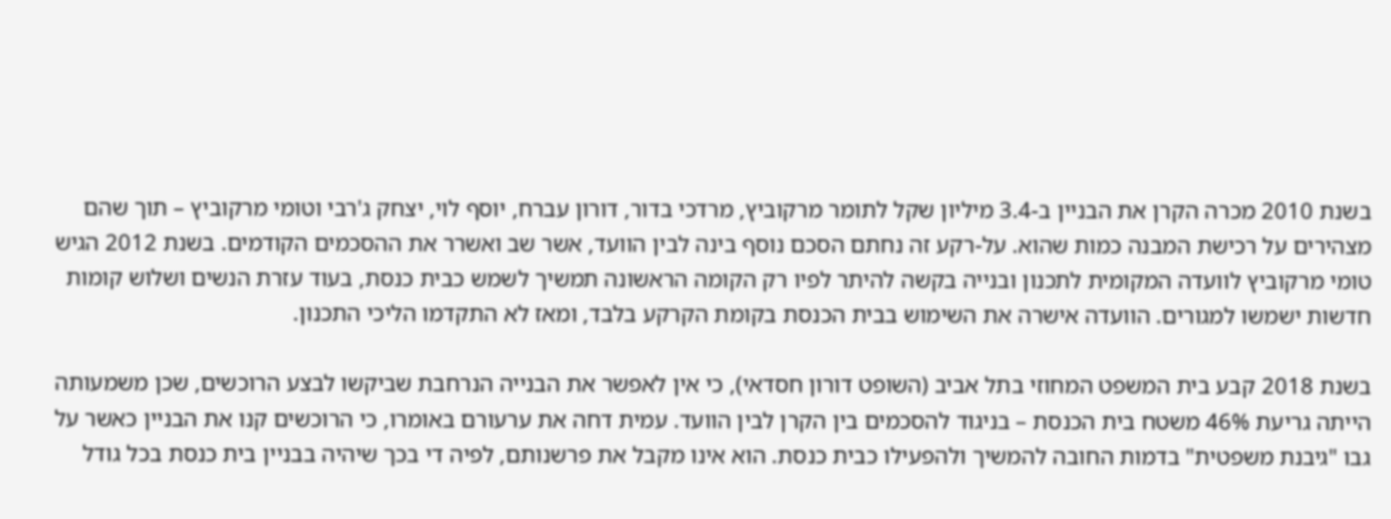בשנת 2010 מכרה הקרן את הבניין ב-3.4 מיליון שקל לתומר מרקוביץ, מרדכי בדור, דורון עברח, יוסף לוי, יצחק ג'רבי וטומי מרקוביץ – תוך שהם מצהירים על רכישת המבנה כמות שהוא. על-רקע זה נחתם הסכם נוסף בינה לבין הוועד, אשר שב ואשרר את ההסכמים הקודמים. בשנת 2012 הגיש טומי מרקוביץ לוועדה המקומית לתכנון ובנייה בקשה להיתר לפיו רק הקומה הראשונה תמשיך לשמש כבית כנסת, בעוד עזרת הנשים ושלוש קומות חדשות ישמשו למגורים. הוועדה אישרה את השימוש בבית הכנסת בקומת הקרקע בלבד, ומאז לא התקדמו הליכי התכנון.

בשנת 2018 קבע בית המשפט המחוזי בתל אביב (השופט דורון חסדאי), כי אין לאפשר את הבנייה הנרחבת שביקשו לבצע הרוכשים, שכן משמעותה הייתה גריעת 46% משטח בית הכנסת – בניגוד להסכמים בין הקרן לבין הוועד. עמית דחה את ערעורם באומרו, כי הרוכשים קנו את הבניין כאשר על גבו "גיבנת משפטית" בדמות החובה להמשיך ולהפעילו כבית כנסת. הוא אינו מקבל את פרשנותם, לפיה די בכך שיהיה בבניין בית כנסת בכל גודל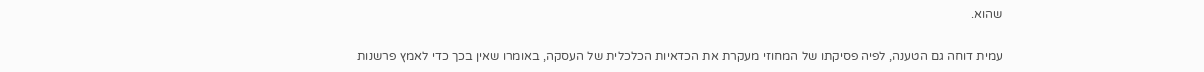שהוא.

עמית דוחה גם הטענה, לפיה פסיקתו של המחוזי מעקרת את הכדאיות הכלכלית של העסקה, באומרו שאין בכך כדי לאמץ פרשנות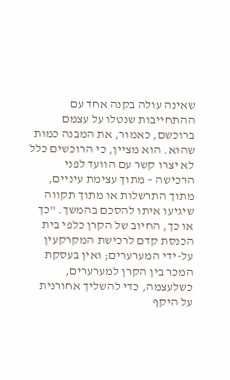שאינה עולה בקנה אחד עם ההתחייבות שנטלו על עצמם ברוכשם, כאמור, את המבנה כמות שהוא. הוא מציין, כי הרוכשים כלל לא יצרו קשר עם הוועד לפני הרכישה – מתוך עצימת עיניים, מתוך התרשלות או מתוך תקווה שיגיעו איתו להסכם בהמשך. "כך או כך, החיוב של הקרן כלפי בית הכנסת קדם לרכישת המקרקעין על-ידי המערערים; ואין בעסקת המכר בין הקרן למערערים, כשלעצמה, כדי להשליך אחורנית על היקף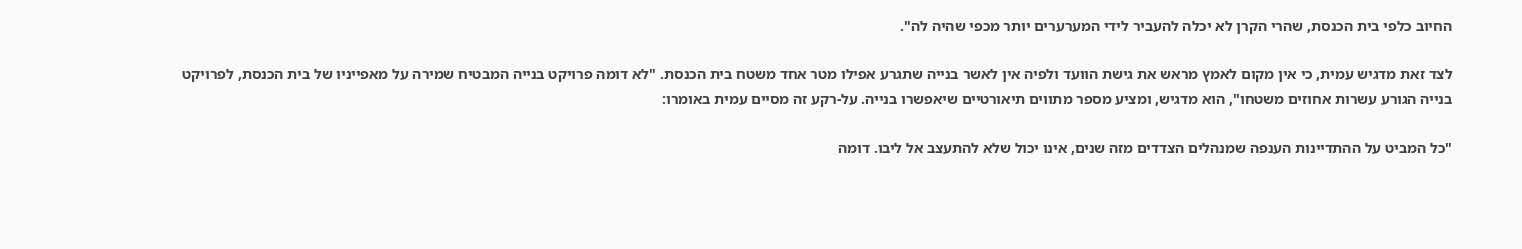החיוב כלפי בית הכנסת, שהרי הקרן לא יכלה להעביר לידי המערערים יותר מכפי שהיה לה".

לצד זאת מדגיש עמית, כי אין מקום לאמץ מראש את גישת הוועד ולפיה אין לאשר בנייה שתגרע אפילו מטר אחד משטח בית הכנסת. "לא דומה פרויקט בנייה המבטיח שמירה על מאפייניו של בית הכנסת, לפרויקט בנייה הגורע עשרות אחוזים משטחו", הוא מדגיש, ומציע מספר מתווים תיאורטיים שיאפשרו בנייה. על-רקע זה מסיים עמית באומרו:

"כל המביט על ההתדיינות הענפה שמנהלים הצדדים מזה שנים, אינו יכול שלא להתעצב אל ליבו. דומה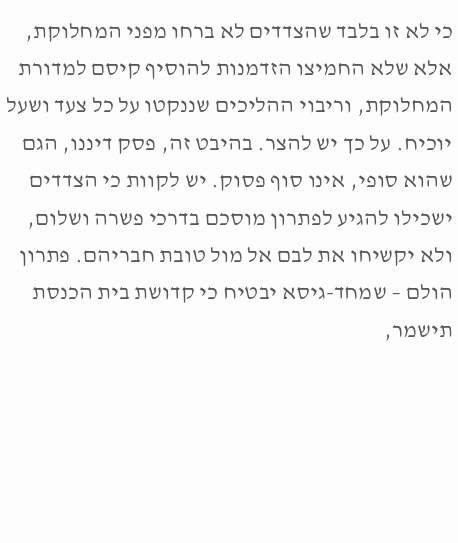כי לא זו בלבד שהצדדים לא ברחו מפני המחלוקת, אלא שלא החמיצו הזדמנות להוסיף קיסם למדורת המחלוקת, וריבוי ההליכים שננקטו על כל צעד ושעל יוכיח. על כך יש להצר. בהיבט זה, פסק דיננו, הגם שהוא סופי, אינו סוף פסוק. יש לקוות כי הצדדים ישכילו להגיע לפתרון מוסכם בדרכי פשרה ושלום, ולא יקשיחו את לבם אל מול טובת חבריהם. פתרון הולם – שמחד-גיסא יבטיח כי קדושת בית הכנסת תישמר,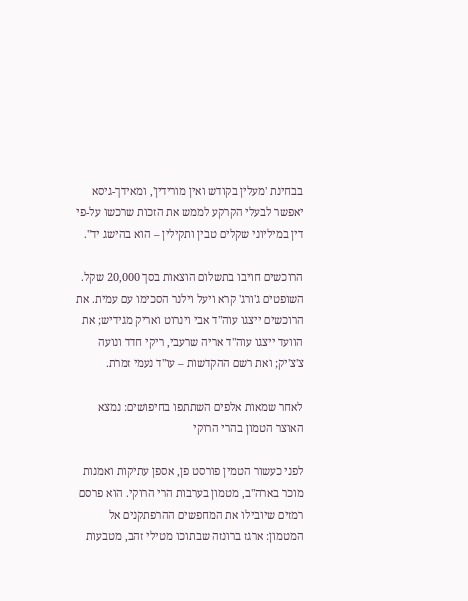בבחינת 'מעלין בקודש ואין מורידין', ומאידך-גיסא יאפשר לבעלי הקרקע לממש את הזכות שרכשו על-פי דין במיליוני שקלים טבין ותקילין – הוא בהישג יד".

הרוכשים חויבו בתשלום הוצאות בסך 20,000 שקל. השופטים ג'ורג' קרא ויעל וילנר הסכימו עם עמית. את הרוכשים ייצגו עוה"ד אבי וינרוט ואריק מגידיש; את הוועד ייצגו עוה"ד אריה שרעבי, ריקי חדד ונועה צ'צ'יק; ואת רשם ההקדשות – עו"ד נעמי זמרת.

לאחר שמאות אלפים השתתפו בחיפושים: נמצא האוצר הטמון בהרי הרוקי

לפני כעשור הטמין פורסט פן, אספן עתיקות ואמנות מוכר בארה"ב, מטמון בערבות הרי הרוקי. הוא פרסם רמזים שיובילו את המחפשים ההרפתקנים אל המטמון: ארגז ברונזה שבתוכו מטילי זהב, מטבעות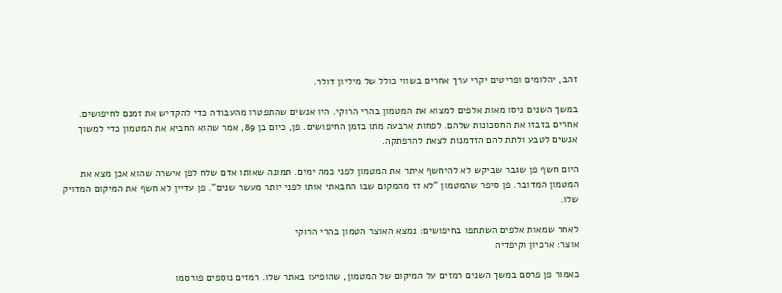זהב, יהלומים ופריטים יקרי ערך אחרים בשווי כולל של מיליון דולר.

במשך השנים ניסו מאות אלפים למצוא את המטמון בהרי הרוקי. היו אנשים שהתפטרו מהעבודה כדי להקדיש את זמנם לחיפושים. אחרים בזבזו את החסכונות שלהם. לפחות ארבעה מתו בזמן החיפושים. פן, כיום בן 89, אמר שהוא החביא את המטמון כדי למשוך אנשים לטבע ולתת להם הזדמנות לצאת להרפתקה.

היום חשף פן שגבר שביקש לא להיחשף איתר את המטמון לפני כמה ימים. תמונה שאותו אדם שלח לפן אישרה שהוא אכן מצא את המטמון המדובר. פן סיפר שהמטמון "לא זז מהמקום שבו החבאתי אותו לפני יותר מעשר שנים". פן עדיין לא חשף את המיקום המדויק שלו.

לאחר שמאות אלפים השתתפו בחיפושים: נמצא האוצר הטמון בהרי הרוקי
אוצר: ארכיון וקיפדיה

כאמור פן פרסם במשך השנים רמזים על המיקום של המטמון, שהופיעו באתר שלו. רמזים נוספים פורסמו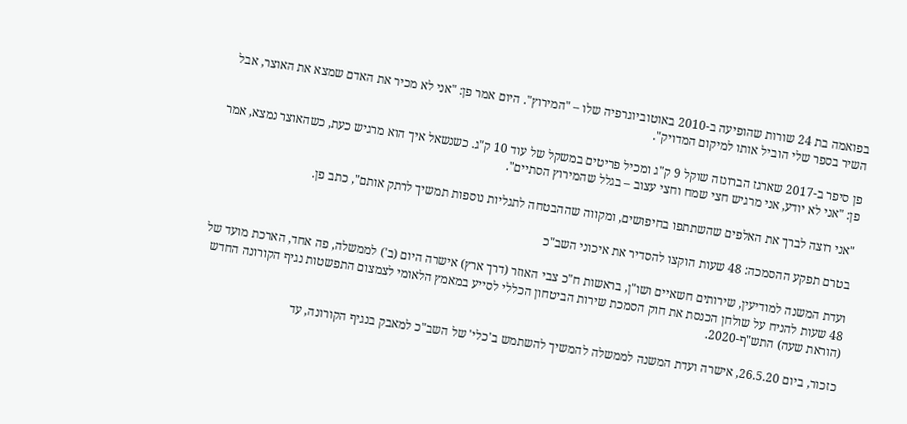בפואמה בת 24 שורות שהופיעה ב-2010 באוטוביוגרפיה שלו – "המירוץ". היום אמר פן: "אני לא מכיר את האדם שמצא את האוצר, אבל השיר בספר שלי הוביל אותו למיקום המדויק".

פן סיפר ב-2017 שארגז הברונזה שוקל 9 ק"ג ומכיל פריטים במשקל של עוד 10 ק"ג. כשנשאל איך הוא מרגיש כעת, כשהאוצר נמצא, אמר פן: "אני לא יודע, אני מרגיש חצי שמח וחצי עצוב – בגלל שהמירוץ הסתיים".

"אני רוצה לברך את האלפים שהשתתפו בחיפושים, ומקווה שההבטחה לתגליות נוספות תמשיך לרתק אותם", כתב פן.

בטרם תפקע ההסמכה: 48 שעות הוקצו להסדיר את איכוני השב"כ

ועדת המשנה למודיעין, שירותים חשאיים ושו"ן, בראשות ח"כ צבי האוזר (דרך ארץ) אישרה היום (ב') לממשלה, פה אחד, הארכת מועד של 48 שעות להניח על שולחן הכנסת את חוק הסמכת שירות הביטחון הכללי לסייע במאמץ הלאומי לצמצום התפשטות נגיף הקורונה החדש (הוראת שעה) התש"ף-2020.

כזכור, ביום 26.5.20, אישרה ועדת המשנה לממשלה להמשיך להשתמש ב'כלי' של השב"כ למאבק בנגיף הקורונה, עד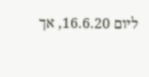ליום 16.6.20, אך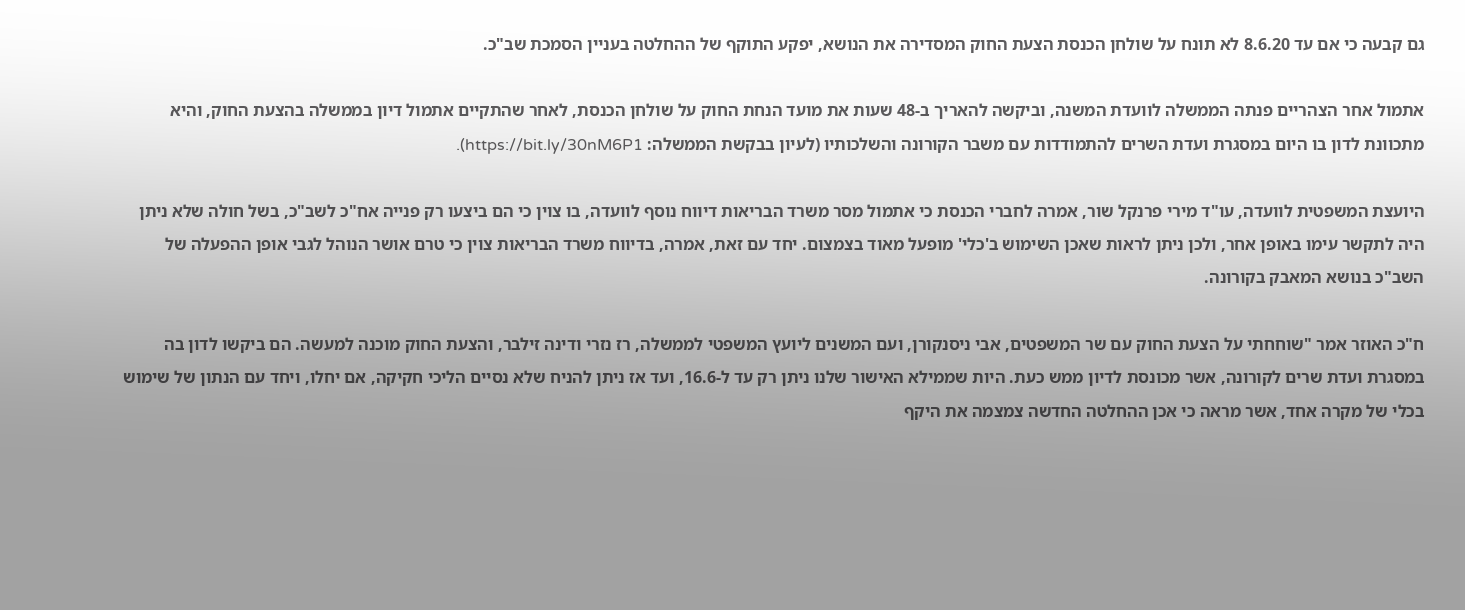גם קבעה כי אם עד 8.6.20 לא תונח על שולחן הכנסת הצעת החוק המסדירה את הנושא, יפקע התוקף של ההחלטה בעניין הסמכת שב"כ.

אתמול אחר הצהריים פנתה הממשלה לוועדת המשנה, וביקשה להאריך ב-48 שעות את מועד הנחת החוק על שולחן הכנסת, לאחר שהתקיים אתמול דיון בממשלה בהצעת החוק, והיא מתכוונת לדון בו היום במסגרת ועדת השרים להתמודדות עם משבר הקורונה והשלכותיו (לעיון בבקשת הממשלה: https://bit.ly/30nM6P1).

היועצת המשפטית לוועדה, עו"ד מירי פרנקל שור, אמרה לחברי הכנסת כי אתמול מסר משרד הבריאות דיווח נוסף לוועדה, בו צוין כי הם ביצעו רק פנייה אח"כ לשב"כ, בשל חולה שלא ניתן היה לתקשר עימו באופן אחר, ולכן ניתן לראות שאכן השימוש ב'כלי' מופעל מאוד בצמצום. יחד עם זאת, אמרה, בדיווח משרד הבריאות צוין כי טרם אושר הנוהל לגבי אופן ההפעלה של השב"כ בנושא המאבק בקורונה.

ח"כ האוזר אמר "שוחחתי על הצעת החוק עם שר המשפטים, אבי ניסנקורן, ועם המשנים ליועץ המשפטי לממשלה, רז נזרי ודינה זילבר, והצעת החוק מוכנה למעשה. הם ביקשו לדון בה במסגרת ועדת שרים לקורונה, אשר מכונסת לדיון ממש כעת. היות שממילא האישור שלנו ניתן רק עד ל-16.6, ועד אז ניתן להניח שלא נסיים הליכי חקיקה, אם יחלו, ויחד עם הנתון של שימוש בכלי של מקרה אחד, אשר מראה כי אכן ההחלטה החדשה צמצמה את היקף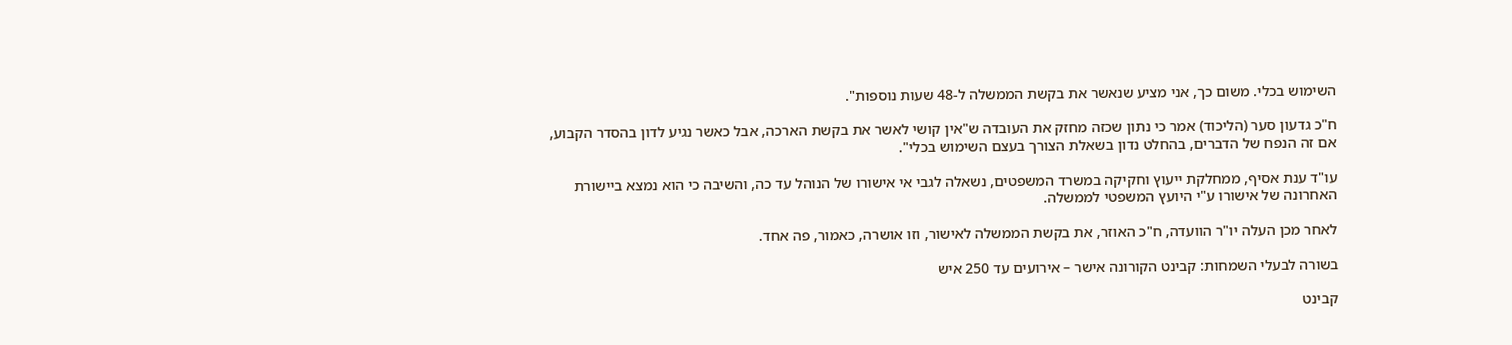השימוש בכלי. משום כך, אני מציע שנאשר את בקשת הממשלה ל-48 שעות נוספות".

ח"כ גדעון סער (הליכוד) אמר כי נתון שכזה מחזק את העובדה ש"אין קושי לאשר את בקשת הארכה, אבל כאשר נגיע לדון בהסדר הקבוע, אם זה הנפח של הדברים, בהחלט נדון בשאלת הצורך בעצם השימוש בכלי".

עו"ד ענת אסיף, ממחלקת ייעוץ וחקיקה במשרד המשפטים, נשאלה לגבי אי אישורו של הנוהל עד כה, והשיבה כי הוא נמצא ביישורת האחרונה של אישורו ע"י היועץ המשפטי לממשלה.

לאחר מכן העלה יו"ר הוועדה, ח"כ האוזר, את בקשת הממשלה לאישור, וזו אושרה, כאמור, פה אחד.

בשורה לבעלי השמחות: קבינט הקורונה אישר – אירועים עד 250 איש

קבינט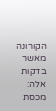הקורונה מאשר בדקות אלה: מכסת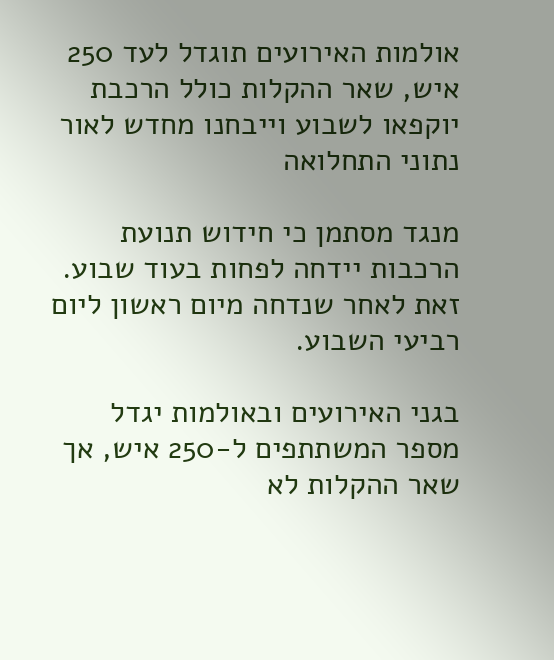אולמות האירועים תוגדל לעד 250 איש, שאר ההקלות כולל הרכבת יוקפאו לשבוע וייבחנו מחדש לאור נתוני התחלואה

מנגד מסתמן כי חידוש תנועת הרכבות יידחה לפחות בעוד שבוע. זאת לאחר שנדחה מיום ראשון ליום רביעי השבוע.

בגני האירועים ובאולמות יגדל מספר המשתתפים ל-250 איש, אך שאר ההקלות לא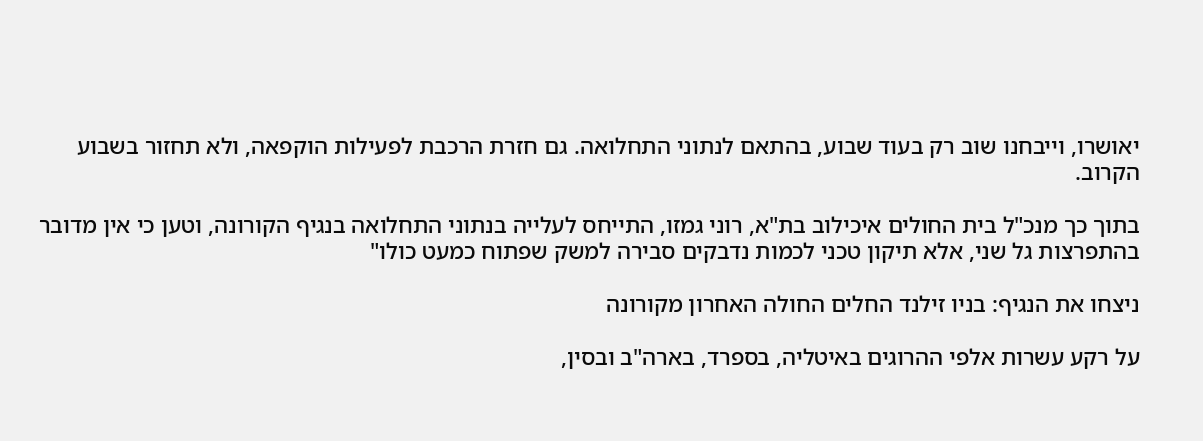יאושרו, וייבחנו שוב רק בעוד שבוע, בהתאם לנתוני התחלואה. גם חזרת הרכבת לפעילות הוקפאה, ולא תחזור בשבוע הקרוב.

בתוך כך מנכ"ל בית החולים איכילוב בת"א, רוני גמזו, התייחס לעלייה בנתוני התחלואה בנגיף הקורונה, וטען כי אין מדובר בהתפרצות גל שני, אלא תיקון טכני לכמות נדבקים סבירה למשק שפתוח כמעט כולו"

ניצחו את הנגיף: בניו זילנד החלים החולה האחרון מקורונה

על רקע עשרות אלפי ההרוגים באיטליה, בספרד, בארה"ב ובסין,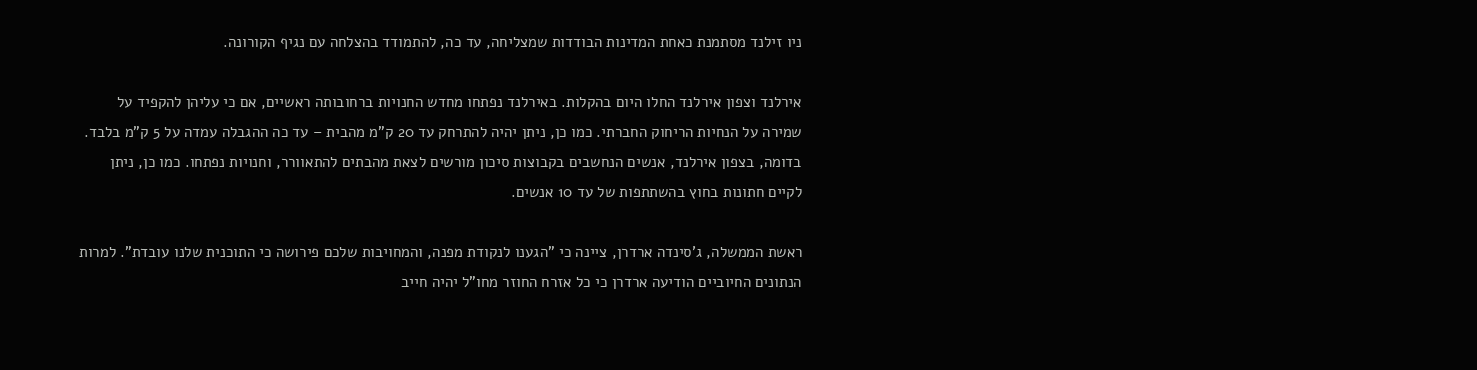ניו זילנד מסתמנת כאחת המדינות הבודדות שמצליחה, עד כה, להתמודד בהצלחה עם נגיף הקורונה.

אירלנד וצפון אירלנד החלו היום בהקלות. באירלנד נפתחו מחדש החנויות ברחובותה ראשיים, אם כי עליהן להקפיד על שמירה על הנחיות הריחוק החברתי. כמו כן, ניתן יהיה להתרחק עד 20 ק"מ מהבית – עד כה ההגבלה עמדה על 5 ק"מ בלבד. בדומה, בצפון אירלנד, אנשים הנחשבים בקבוצות סיכון מורשים לצאת מהבתים להתאוורר, וחנויות נפתחו. כמו כן, ניתן לקיים חתונות בחוץ בהשתתפות של עד 10 אנשים.

ראשת הממשלה, ג'סינדה ארדרן, ציינה כי "הגענו לנקודת מפנה, והמחויבות שלכם פירושה כי התוכנית שלנו עובדת". למרות הנתונים החיוביים הודיעה ארדרן כי כל אזרח החוזר מחו"ל יהיה חייב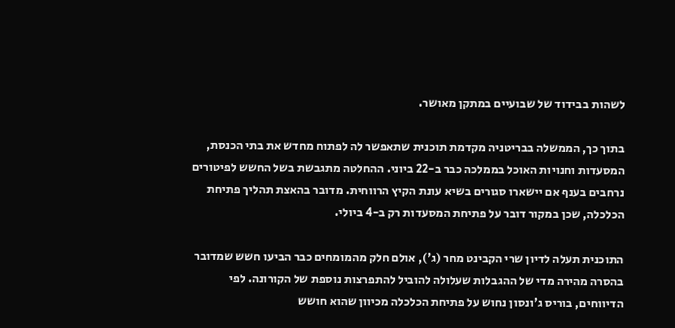לשהות בבידוד של שבועיים במתקן מאושר.

בתוך כך, הממשלה בבריטניה מקדמת תוכנית שתאפשר לה לפתוח מחדש את בתי הכנסת, המסעדות וחנויות האוכל בממלכה כבר ב-22 ביוני. ההחלטה מתגבשת בשל החשש לפיטורים נרחבים בענף אם יישארו סגורים בשיא עונת הקיץ הרווחית. מדובר בהאצת תהליך פתיחת הכלכלה, שכן במקור דובר על פתיחת המסעדות רק ב-4 ביולי.

התוכנית תעלה לדיון שרי הקבינט מחר (ג'), אולם חלק מהמומחים כבר הביעו חשש שמדובר בהסרה מהירה מדי של ההגבלות שעלולה להוביל להתפרצות נוספת של הקורונה. לפי הדיווחים, בוריס ג'ונסון נחוש על פתיחת הכלכלה מכיוון שהוא חושש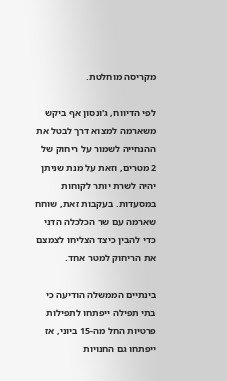מקריסה מוחלטת.

לפי הדיווח, ג'ונסון אף ביקש משארמה למצוא דרך לבטל את ההנחייה לשמור על ריחוק של 2 מטרים, וזאת על מנת שניתן יהיה לשרת יותר לקוחות במסעדות. בעקבות זאת, שוחח שארמה עם שר הכלכלה הדני כדי להבין כיצד הצליחו לצמצם את הריחוק למטר אחד.

בינתיים הממשלה הודיעה כי בתי תפילה ייפתחו לתפילות פרטיות החל מה-15 ביוני, אז ייפתחו גם החנויות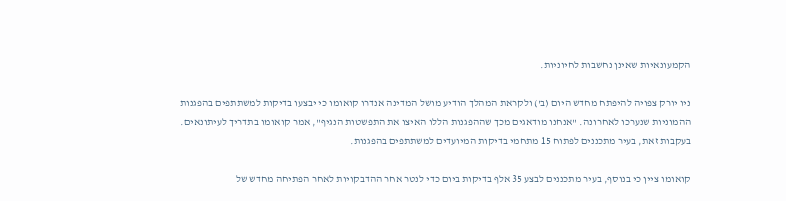הקמעונאיות שאינן נחשבות לחיוניות.

ניו יורק צפויה להיפתח מחדש היום (ב') ולקראת המהלך הודיע מושל המדינה אנדרו קואומו כי יבצעו בדיקות למשתתפים בהפגנות ההמוניות שנערכו לאחרונה. "אנחנו מודאגים מכך שההפגנות הללו האיצו את התפשטות הנגיף", אמר קואומו בתדריך לעיתונאים. בעקבות זאת, בעיר מתכננים לפתוח 15 מתחמי בדיקות המיועדים למשתתפים בהפגנות.

קואומו ציין כי בנוסף, בעיר מתכננים לבצע 35 אלף בדיקות ביום כדי לנטר אחר ההדבקויות לאחר הפתיחה מחדש של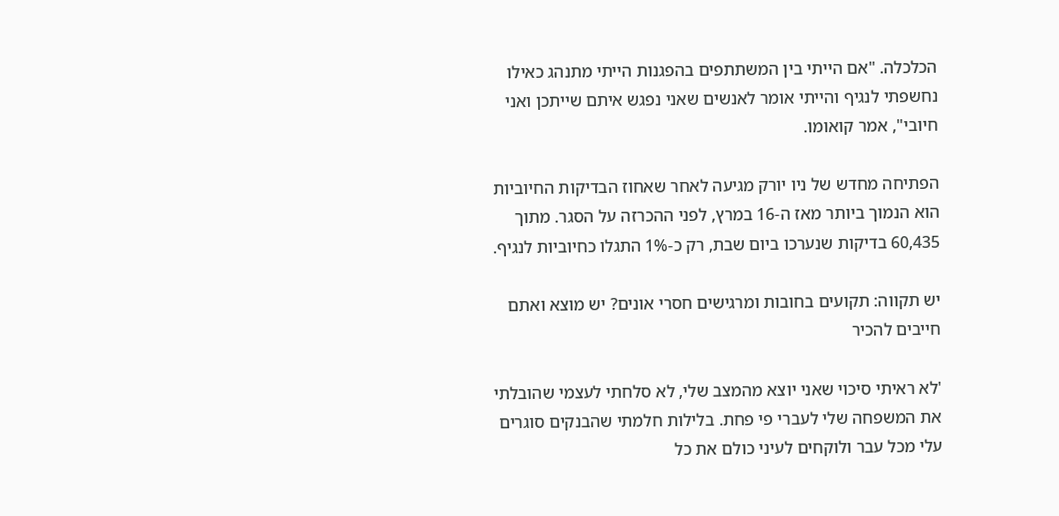הכלכלה. "אם הייתי בין המשתתפים בהפגנות הייתי מתנהג כאילו נחשפתי לנגיף והייתי אומר לאנשים שאני נפגש איתם שייתכן ואני חיובי", אמר קואומו.

הפתיחה מחדש של ניו יורק מגיעה לאחר שאחוז הבדיקות החיוביות הוא הנמוך ביותר מאז ה-16 במרץ, לפני ההכרזה על הסגר. מתוך 60,435 בדיקות שנערכו ביום שבת, רק כ-1% התגלו כחיוביות לנגיף.

יש תקווה: תקועים בחובות ומרגישים חסרי אונים? יש מוצא ואתם חייבים להכיר

'לא ראיתי סיכוי שאני יוצא מהמצב שלי, לא סלחתי לעצמי שהובלתי את המשפחה שלי לעברי פי פחת. בלילות חלמתי שהבנקים סוגרים עלי מכל עבר ולוקחים לעיני כולם את כל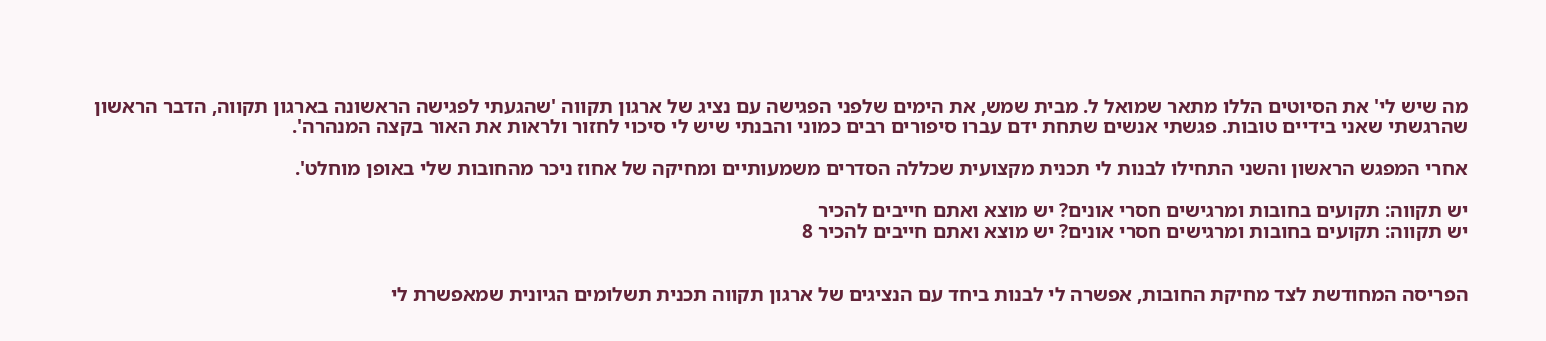מה שיש לי' את הסיוטים הללו מתאר שמואל ל. מבית שמש, את הימים שלפני הפגישה עם נציג של ארגון תקווה 'שהגעתי לפגישה הראשונה בארגון תקווה, הדבר הראשון שהרגשתי שאני בידיים טובות. פגשתי אנשים שתחת ידם עברו סיפורים רבים כמוני והבנתי שיש לי סיכוי לחזור ולראות את האור בקצה המנהרה'.

אחרי המפגש הראשון והשני התחילו לבנות לי תכנית מקצועית שכללה הסדרים משמעותיים ומחיקה של אחוז ניכר מהחובות שלי באופן מוחלט'.

יש תקווה: תקועים בחובות ומרגישים חסרי אונים? יש מוצא ואתם חייבים להכיר
יש תקווה: תקועים בחובות ומרגישים חסרי אונים? יש מוצא ואתם חייבים להכיר 8


הפריסה המחודשת לצד מחיקת החובות, אפשרה לי לבנות ביחד עם הנציגים של ארגון תקווה תכנית תשלומים הגיונית שמאפשרת לי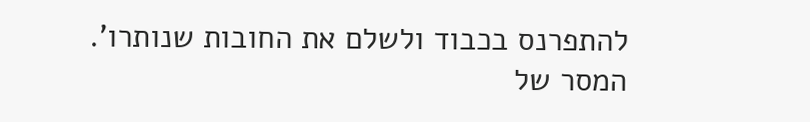להתפרנס בכבוד ולשלם את החובות שנותרו'. המסר של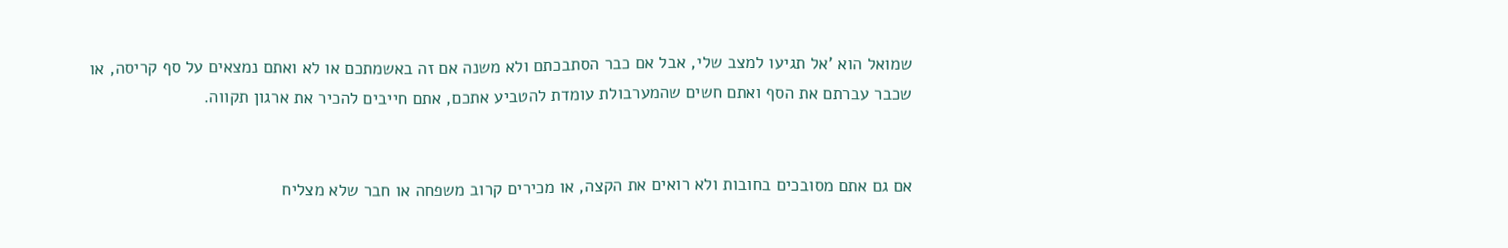שמואל הוא 'אל תגיעו למצב שלי, אבל אם כבר הסתבכתם ולא משנה אם זה באשמתכם או לא ואתם נמצאים על סף קריסה, או שכבר עברתם את הסף ואתם חשים שהמערבולת עומדת להטביע אתכם, אתם חייבים להכיר את ארגון תקווה.


אם גם אתם מסובכים בחובות ולא רואים את הקצה, או מכירים קרוב משפחה או חבר שלא מצליח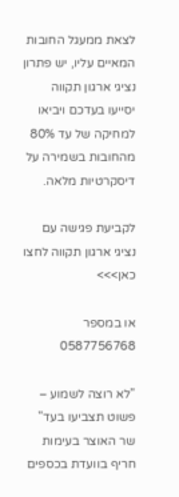לצאת ממעגל החובות המאיים עליו, יש פתרון נציגי ארגון תקווה יסייעו בעדכם ויביאו למחיקה של עד 80% מהחובות בשמירה על דיסקרטיות מלאה.

לקביעת פגישה עם נציגי ארגון תקווה לחצו כאן>>>

או במספר 0587756768

"לא רוצה לשמוע – פשוט תצביעו בעד" שר האוצר בעימות חריף בוועדת בכספים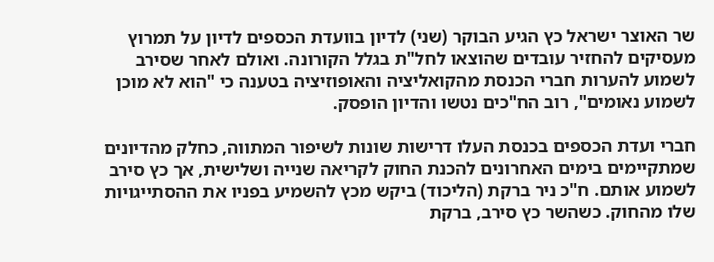שר האוצר ישראל כץ הגיע הבוקר (שני) לדיון בוועדת הכספים לדיון על תמרוץ מעסיקים להחזיר עובדים שהוצאו לחל"ת בגלל הקורונה. ואולם לאחר שסירב לשמוע להערות חברי הכנסת מהקואליציה והאופוזיציה בטענה כי "הוא לא מוכן לשמוע נאומים", רוב הח"כים נטשו והדיון הופסק.

חברי ועדת הכספים בכנסת העלו דרישות שונות לשיפור המתווה, כחלק מהדיונים שמתקיימים בימים האחרונים להכנת החוק לקריאה שנייה ושלישית, אך כץ סירב לשמוע אותם. ח"כ ניר ברקת (הליכוד) ביקש מכץ להשמיע בפניו את ההסתייגויות שלו מהחוק. כשהשר כץ סירב, ברקת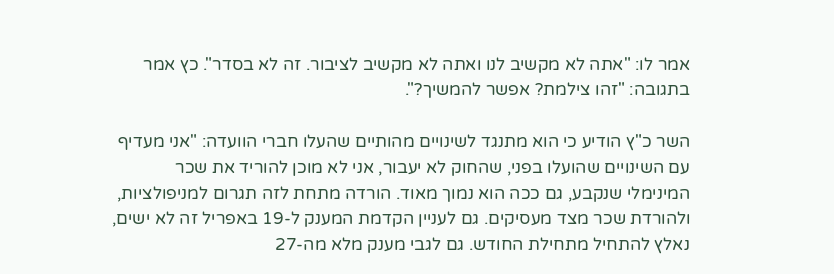אמר לו: "אתה לא מקשיב לנו ואתה לא מקשיב לציבור. זה לא בסדר". כץ אמר בתגובה: "זהו צילמת? אפשר להמשיך?".

השר כ"ץ הודיע כי הוא מתנגד לשינויים מהותיים שהעלו חברי הוועדה: "אני מעדיף עם השינויים שהועלו בפני, שהחוק לא יעבור, אני לא מוכן להוריד את שכר המינימלי שנקבע, גם ככה הוא נמוך מאוד. הורדה מתחת לזה תגרום למניפולציות, ולהורדת שכר מצד מעסיקים. גם לעניין הקדמת המענק ל-19 באפריל זה לא ישים, נאלץ להתחיל מתחילת החודש. גם לגבי מענק מלא מה-27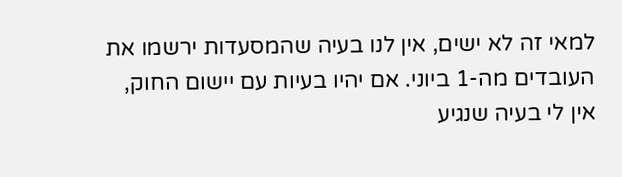למאי זה לא ישים, אין לנו בעיה שהמסעדות ירשמו את העובדים מה-1 ביוני. אם יהיו בעיות עם יישום החוק, אין לי בעיה שנגיע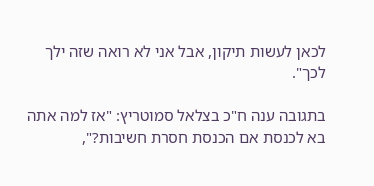לכאן לעשות תיקון, אבל אני לא רואה שזה ילך לכך".

בתגובה ענה ח"כ בצלאל סמוטריץ: "אז למה אתה בא לכנסת אם הכנסת חסרת חשיבות?",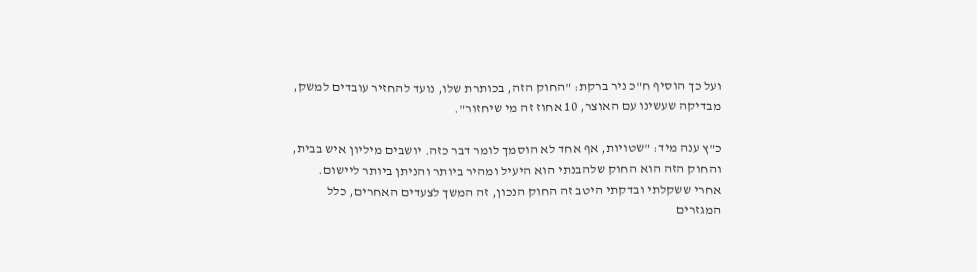ועל כך הוסיף ח"כ ניר ברקת: "החוק הזה, בכותרת שלו, נועד להחזיר עובדים למשק, מבדיקה שעשינו עם האוצר, 10 אחוז זה מי שיחזור".

כ"ץ ענה מיד: "שטויות, אף אחד לא הוסמך לומר דבר כזה. יושבים מיליון איש בבית, והחוק הזה הוא החוק שלהבנתי הוא היעיל ומהיר ביותר והניתן ביותר ליישום. אחרי ששקלתי ובדקתי היטב זה החוק הנכון, זה המשך לצעדים האחרים, כלל המגזרים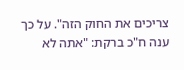צריכים את החוק הזה". על כך ענה ח"כ ברקת: "אתה לא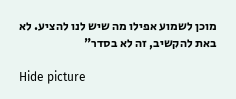מוכן לשמוע אפילו מה שיש לנו להציע. לא באת להקשיב, זה לא בסדר"

Hide picture